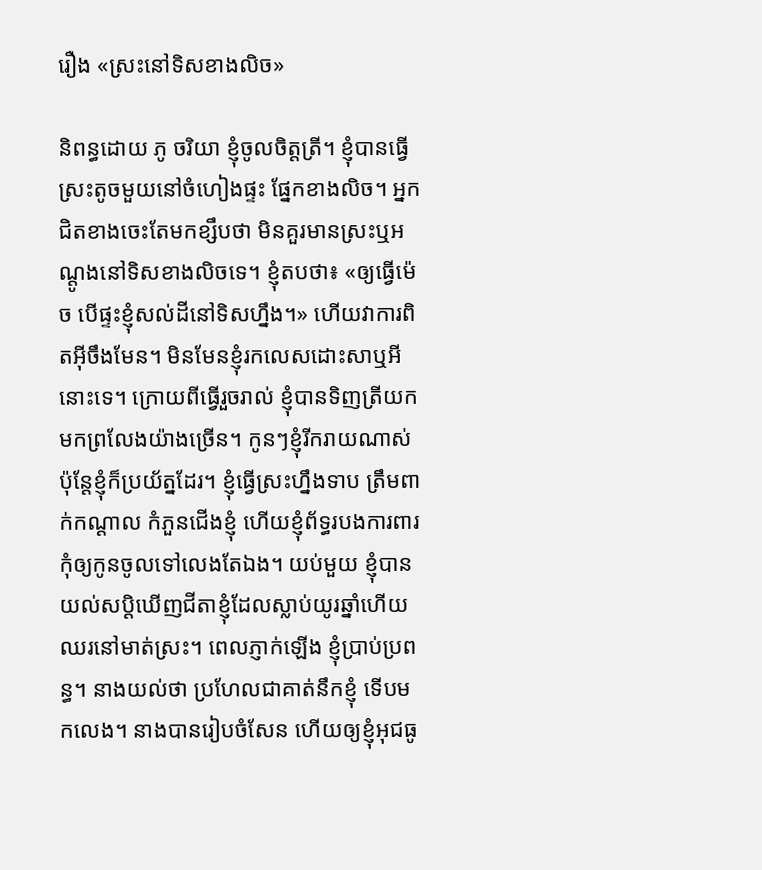រឿង «ស្រះនៅទិសខាងលិច»

និពន្ធដោយ ភូ ចរិយា ខ្ញុំចូលចិត្តត្រី។ ខ្ញុំបានធ្វើស្រះតូចមួយនៅចំហៀងផ្ទះ ផ្នែកខាងលិច។ អ្នកជិតខាងចេះតែមកខ្សឹបថា មិនគួរមានស្រះឬអណ្តូងនៅទិសខាងលិចទេ។ ខ្ញុំតបថា៖ «ឲ្យធ្វើម៉េច បើផ្ទះខ្ញុំសល់ដីនៅទិសហ្នឹង។» ហើយវាការពិតអ៊ីចឹងមែន។ មិនមែនខ្ញុំរកលេសដោះសាឬអីនោះទេ។ ក្រោយពីធ្វើរួចរាល់ ខ្ញុំបានទិញត្រីយកមកព្រលែងយ៉ាងច្រើន។ កូនៗខ្ញុំរីករាយណាស់ ប៉ុន្តែខ្ញុំក៏ប្រយ័ត្នដែរ។ ខ្ញុំធ្វើស្រះហ្នឹងទាប ត្រឹមពាក់កណ្តាល កំភួនជើងខ្ញុំ ហើយខ្ញុំព័ទ្ធរបងការពារកុំឲ្យកូនចូលទៅលេងតែឯង។ យប់មួយ ខ្ញុំបានយល់សប្តិឃើញជីតាខ្ញុំដែលស្លាប់យូរឆ្នាំហើយ ឈរនៅមាត់ស្រះ។ ពេលភ្ញាក់ឡើង ខ្ញុំប្រាប់ប្រពន្ធ។ នាងយល់ថា ប្រហែលជាគាត់នឹកខ្ញុំ ទើបមកលេង។ នាងបានរៀបចំសែន ហើយឲ្យខ្ញុំអុជធូ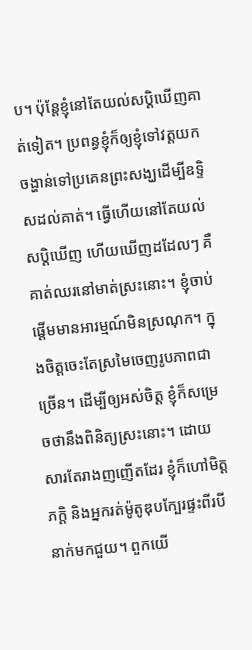ប។ ប៉ុន្តែខ្ញុំនៅតែយល់សប្តិឃើញគាត់ទៀត។ ប្រពន្ធខ្ញុំក៏ឲ្យខ្ញុំទៅវត្តយកចង្ហាន់ទៅប្រគេនព្រះសង្ឃដើម្បីឧទ្ទិសដល់គាត់។ ធ្វើហើយនៅតែយល់សប្តិឃើញ ហើយឃើញដដែលៗ គឺគាត់ឈរនៅមាត់ស្រះនោះ។ ខ្ញុំចាប់ផ្តើមមានអារម្មណ៍មិនស្រណុក។ ក្នុងចិត្តចេះតែស្រមៃចេញរូបភាពជាច្រើន។ ដើម្បីឲ្យអស់ចិត្ត ខ្ញុំក៏សម្រេចថានឹងពិនិត្យស្រះនោះ។ ដោយសារតែរាងញញើតដែរ ខ្ញុំក៏ហៅមិត្តភក្តិ និងអ្នករត់ម៉ូតូឌុបក្បែរផ្ទះពីរបីនាក់មកជួយ។ ពួកយើ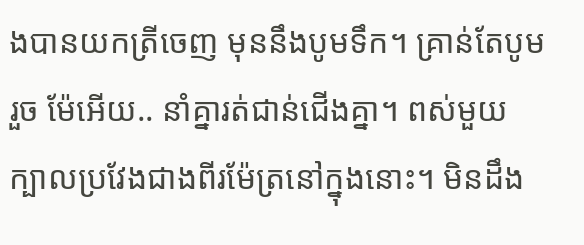ងបានយកត្រីចេញ មុននឹងបូមទឹក។ គ្រាន់តែបូមរួច ម៉ែអើយ.. នាំគ្នារត់ជាន់ជើងគ្នា។ ពស់មួយក្បាលប្រវែងជាងពីរម៉ែត្រនៅក្នុងនោះ។ មិនដឹង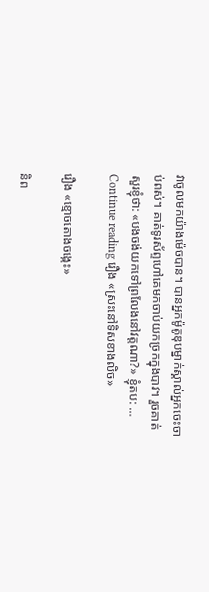វាចូលមកយ៉ាងម៉េចបាន។ បានអ្នកម៉ូតូឌុបម្នាក់ស្គាល់អ្នកចេះចាប់ពស់។ គាត់ទូរស័ព្ទហៅគេមកចាប់យកច្រកក្នុងបាវ។ រួចគាត់សួរខ្ញុំថា: «បងចង់យកទៅព្រលែងនៅវត្តណា?» ខ្ញុំតប: … Continue reading រឿង «ស្រះនៅទិសខាងលិច»

រឿង «ខ្មោចតោងចង្កេះ»

និព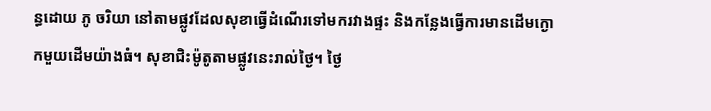ន្ធដោយ ភូ ចរិយា នៅតាមផ្លូវដែលសុខាធ្វើដំណើរទៅមករវាងផ្ទះ និងកន្លែងធ្វើការមានដើមក្ងោកមួយដើមយ៉ាងធំ។ សុខាជិះម៉ូតូតាមផ្លូវនេះរាល់ថ្ងៃ។ ថ្ងៃ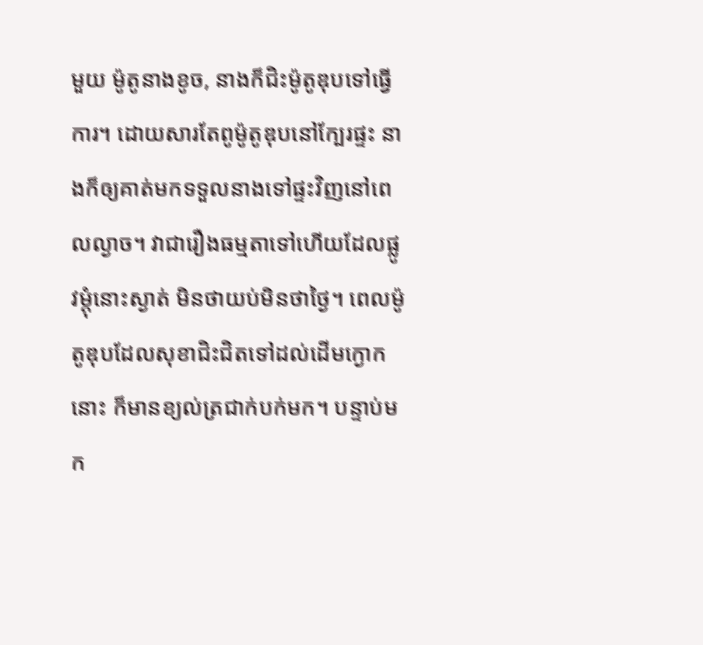មួយ ម៉ូតូនាងខូច, នាងក៏ជិះម៉ូតូឌុបទៅធ្វើការ។ ដោយសារតែពូម៉ូតូឌុបនៅក្បែរផ្ទះ នាងក៏ឲ្យគាត់មកទទួលនាងទៅផ្ទះវិញនៅពេលល្ងាច។ វាជារឿងធម្មតាទៅហើយដែលផ្លូវម្តុំនោះស្ងាត់ មិនថាយប់មិនថាថ្ងៃ។ ពេលម៉ូតូឌុបដែលសុខាជិះជិតទៅដល់ដើមក្ងោកនោះ ក៏មានខ្យល់ត្រជាក់បក់មក។ បន្ទាប់មក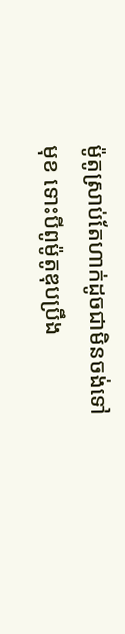ម៉ូតូស្រាប់តែហាក់ដូចជាមិនចង់ទៅមុខ ទោះបីពូម៉ូតូឌុបប្រឹង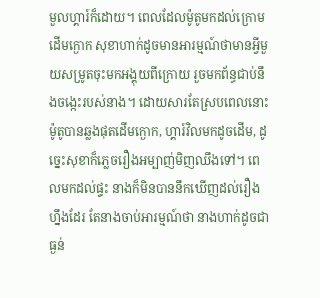មួលហ្គារ៍ក៏ដោយ។ ពេលដែលម៉ូតូមកដល់ក្រោមដើមក្ងោក សុខាហាក់ដូចមានអារម្មណ៍ថាមានអ្វីមួយសម្រូតចុះមកអង្គុយពីក្រោយ រួចមកព័ន្ធជាប់នឹងចង្កេះរបស់នាង។ ដោយសារតែស្របពេលនោះ ម៉ូតូបានឆ្លងផុតដើមក្ងោក, ហ្គារ៍វិលមកដូចដើម, ដូច្នេះសុខាក៏ភ្លេចរឿងអម្បាញ់មិញឈឹងទៅ។ ពេលមកដល់ផ្ទះ នាងក៏មិនបាននឹកឃើញដល់រឿងហ្នឹងដែរ តែនាងចាប់អារម្មណ៍ថា នាងហាក់ដូចជាធ្ងន់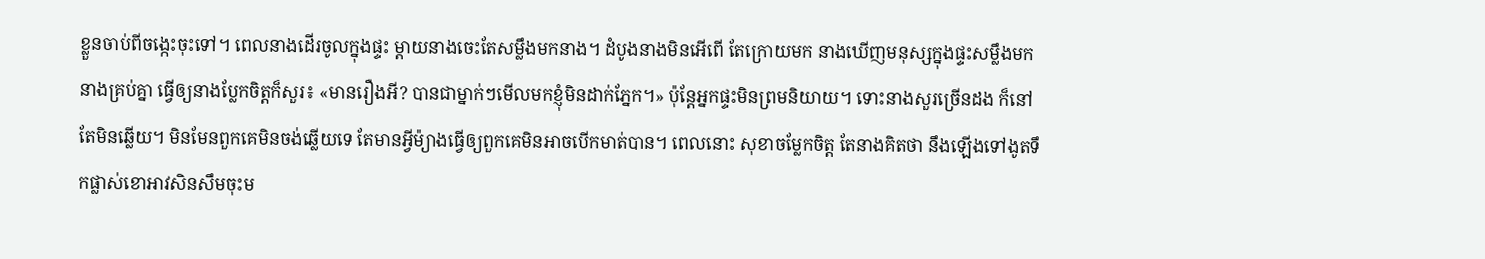ខ្លួនចាប់ពីចង្កេះចុះទៅ។ ពេលនាងដើរចូលក្នុងផ្ទះ ម្តាយនាងចេះតែសម្លឹងមកនាង។ ដំបូងនាងមិនអើពើ តែក្រោយមក នាងឃើញមនុស្សក្នុងផ្ទះសម្លឹងមកនាងគ្រប់គ្នា ធ្វើឲ្យនាងប្លែកចិត្តក៏សួរ៖ «មានរឿងអី? បានជាម្នាក់ៗមើលមកខ្ញុំមិនដាក់ភ្នែក។» ប៉ុន្តែអ្នកផ្ទះមិនព្រមនិយាយ។ ទោះនាងសួរច្រើនដង ក៏នៅតែមិនឆ្លើយ។ មិនមែនពួកគេមិនចង់ឆ្លើយទេ តែមានអ្វីម៉្យាងធ្វើឲ្យពួកគេមិនអាចបើកមាត់បាន។ ពេលនោះ សុខាចម្លែកចិត្ត តែនាងគិតថា នឹងឡើងទៅងូតទឹកផ្លាស់ខោអាវសិនសឹមចុះម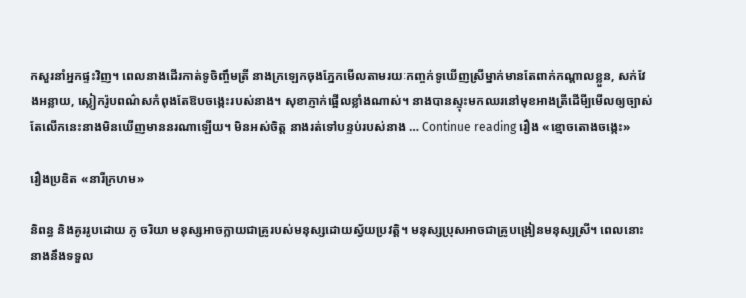កសួរនាំអ្នកផ្ទះវិញ។ ពេលនាងដើរកាត់ទូចិញ្ចឹមត្រី នាងក្រឡេកចុងភ្នែកមើលតាមរយៈកញ្ចក់ទូឃើញស្រីម្នាក់មានតែពាក់កណ្តាលខ្លួន, សក់វែងអន្លាយ, ស្លៀករ៉ូបពណ៌សកំពុងតែឱបចង្កេះរបស់នាង។ សុខាភ្ញាក់ផ្អើលខ្លាំងណាស់។ នាងបានស្ទុះមកឈរនៅមុខអាងត្រីដើមី្បមើលឲ្យច្បាស់ តែលើកនេះនាងមិនឃើញមាននរណាឡើយ។ មិនអស់ចិត្ត នាងរត់ទៅបន្ទប់របស់នាង … Continue reading រឿង «ខ្មោចតោងចង្កេះ»

រឿងប្រឌិត «នារីក្រហម»

និពន្ធ និងគូររូបដោយ ភូ ចរិយា មនុស្សអាចក្លាយជាគ្រូរបស់មនុស្សដោយស្វ័យប្រវត្តិ។ មនុស្សប្រុសអាចជាគ្រូបង្រៀនមនុស្សស្រី។ ពេលនោះ នាងនឹងទទួល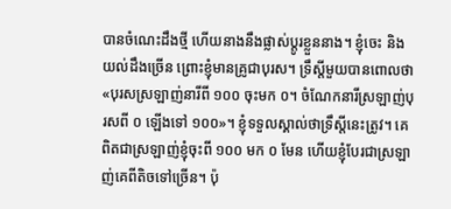បានចំណេះដឹងថ្មី ហើយនាងនឹងផ្លាស់ប្តូរខ្លួននាង។ ខ្ញុំចេះ និងយល់ដឹងច្រើន ព្រោះខ្ញុំមានគ្រូជាបុរស។ ទ្រឹស្តីមួយបានពោលថា «បុរសស្រឡាញ់នារីពី ១០០ ចុះមក ០។ ចំណែកនារីស្រឡាញ់បុរសពី ០ ឡើងទៅ ១០០»។ ខ្ញុំទទួលស្គាល់ថាទ្រឹស្តីនេះត្រូវ។ គេពិតជាស្រឡាញ់ខ្ញុំចុះពី ១០០ មក ០ មែន ហើយខ្ញុំបែរជាស្រឡាញ់គេពីតិចទៅច្រើន។ ប៉ុ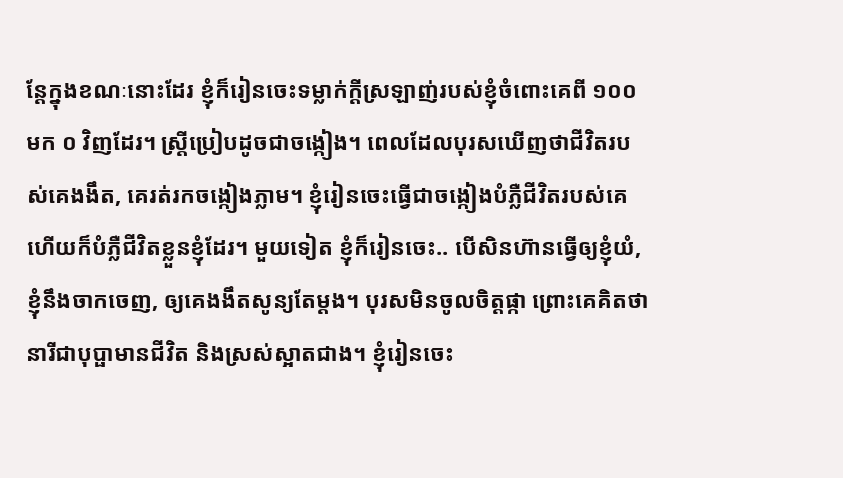ន្តែក្នុងខណៈនោះដែរ ខ្ញុំក៏រៀនចេះទម្លាក់ក្តីស្រឡាញ់របស់ខ្ញុំចំពោះគេពី ១០០ មក ០ វិញដែរ។ ស្ត្រីប្រៀបដូចជាចង្កៀង។ ពេលដែលបុរសឃើញថាជីវិតរបស់គេងងឹត, គេរត់រកចង្កៀងភ្លាម។ ខ្ញុំរៀនចេះធ្វើជាចង្កៀងបំភ្លឺជីវិតរបស់គេ ហើយក៏បំភ្លឺជីវិតខ្លួនខ្ញុំដែរ។ មួយទៀត ខ្ញុំក៏រៀនចេះ.. បើសិនហ៊ានធ្វើឲ្យខ្ញុំយំ, ខ្ញុំនឹងចាកចេញ, ឲ្យគេងងឹតសូន្យតែម្តង។ បុរសមិនចូលចិត្តផ្កា ព្រោះគេគិតថា នារីជាបុប្ផាមានជីវិត និងស្រស់ស្អាតជាង។ ខ្ញុំរៀនចេះ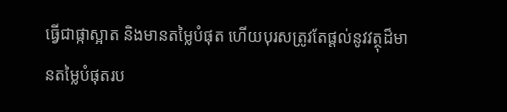ធ្វើជាផ្កាស្អាត និងមានតម្លៃបំផុត ហើយបុរសត្រូវតែផ្តល់នូវវត្ថុដ៏មានតម្លៃបំផុតរប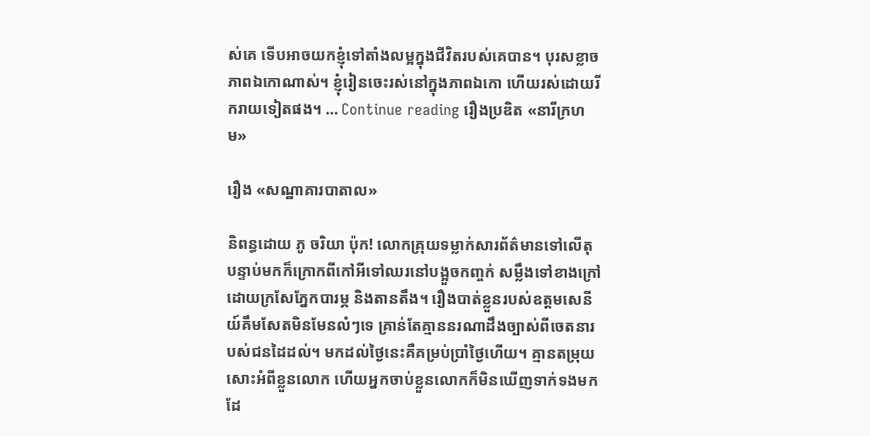ស់គេ ទើបអាចយកខ្ញុំទៅតាំងលម្អក្នុងជីវិតរបស់គេបាន។ បុរសខ្លាចភាពឯកោណាស់។ ខ្ញុំរៀនចេះរស់នៅក្នុងភាពឯកោ ហើយរស់ដោយរីករាយទៀតផង។ … Continue reading រឿងប្រឌិត «នារីក្រហម»

រឿង «សណ្ឋាគារបាតាល»

និពន្ធដោយ ភូ ចរិយា ប៉ុក! លោកគ្រុយទម្លាក់សារព័ត៌មានទៅលើតុ បន្ទាប់មកក៏ក្រោកពីកៅអីទៅឈរនៅបង្អួចកញ្ចក់ សម្លឹងទៅខាងក្រៅដោយក្រសែភ្នែកបារម្ភ និងតានតឹង។ រឿងបាត់ខ្លួនរបស់ឧត្តមសេនីយ៍គឹមសែតមិនមែនលំៗទេ គ្រាន់តែគ្មាននរណាដឹងច្បាស់ពីចេតនារបស់ជនដៃដល់។ មកដល់ថ្ងៃនេះគឺគម្រប់ប្រាំថ្ងៃហើយ។ គ្មានតម្រុយសោះអំពីខ្លួនលោក ហើយអ្នកចាប់ខ្លួនលោកក៏មិនឃើញទាក់ទងមកដែ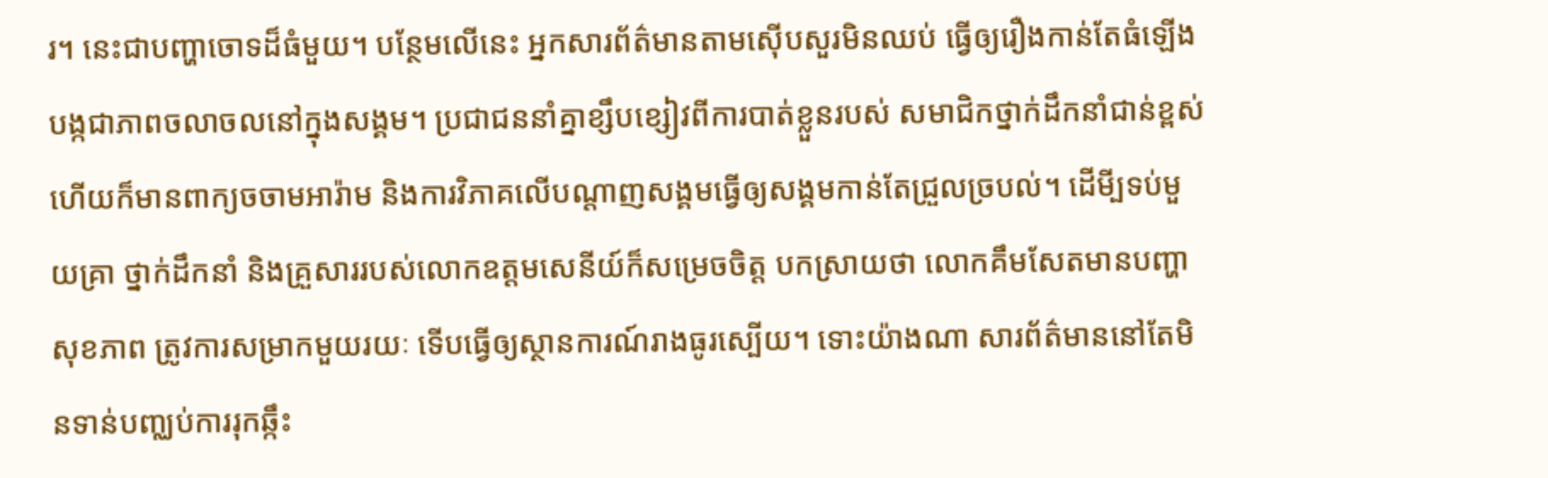រ។ នេះជាបញ្ហាចោទដ៏ធំមួយ។ បន្ថែមលើនេះ អ្នកសារព័ត៌មានតាមស៊ើបសួរមិនឈប់ ធ្វើឲ្យរឿងកាន់តែធំឡើង បង្កជាភាពចលាចលនៅក្នុងសង្គម។ ប្រជាជននាំគ្នាខ្សឹបខ្សៀវពីការបាត់ខ្លួនរបស់ សមាជិកថ្នាក់ដឹកនាំជាន់ខ្ពស់ ហើយក៏មានពាក្យចចាមអារ៉ាម និងការវិភាគលើបណ្តាញសង្គមធ្វើឲ្យសង្គមកាន់តែជ្រួលច្របល់។ ដើមី្បទប់មួយគ្រា ថ្នាក់ដឹកនាំ និងគ្រួសាររបស់លោកឧត្តមសេនីយ៍ក៏សម្រេចចិត្ត បកស្រាយថា លោកគឹមសែតមានបញ្ហាសុខភាព ត្រូវការសម្រាកមួយរយៈ ទើបធ្វើឲ្យស្ថានការណ៍រាងធូរស្បើយ។ ទោះយ៉ាងណា សារព័ត៌មាននៅតែមិនទាន់បញ្ឈប់ការរុកឆ្កឹះ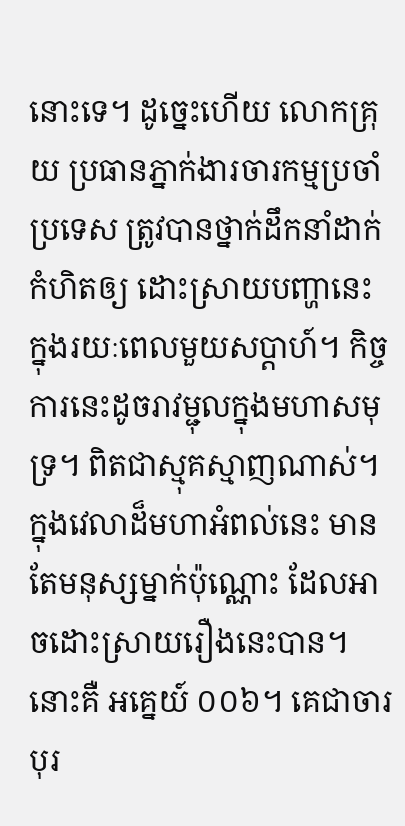នោះទេ។ ដូច្នេះហើយ លោកគ្រុយ ប្រធានភ្នាក់ងារចារកម្មប្រចាំប្រទេស ត្រូវបានថ្នាក់ដឹកនាំដាក់កំហិតឲ្យ ដោះស្រាយបញ្ហានេះ ក្នុងរយៈពេលមួយសប្តាហ៍។ កិច្ចការនេះដូចរាវម្ជុលក្នុងមហាសមុទ្រ។ ពិតជាស្មុគស្មាញណាស់។ ក្នុងវេលាដ៏មហាអំពល់នេះ មានតែមនុស្សម្នាក់ប៉ុណ្ណោះ ដែលអាចដោះស្រាយរឿងនេះបាន។ នោះគឺ អគ្នេយ៍ ០០៦។ គេជាចារបុរ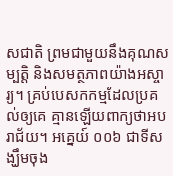សជាតិ ព្រមជាមួយនឹងគុណសម្បត្តិ និងសមត្ថភាពយ៉ាងអស្ចារ្យ។ គ្រប់បេសកកម្មដែលប្រគល់ឲ្យគេ គ្មានឡើយពាក្យថាអបរាជ័យ។ អគ្នេយ៍ ០០៦ ជាទីសង្ឃឹមចុង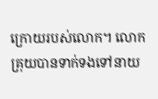ក្រោយរបស់លោក។ លោកគ្រុយបានទាក់ទងទៅនាយ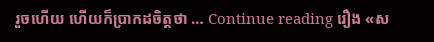រួចហើយ ហើយក៏ប្រាកដចិត្តថា … Continue reading រឿង «ស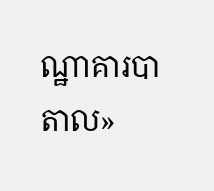ណ្ឋាគារបាតាល»